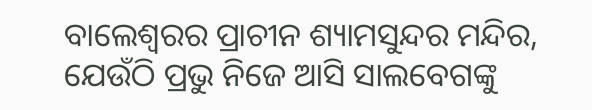ବାଲେଶ୍ୱରର ପ୍ରାଚୀନ ଶ୍ୟାମସୁନ୍ଦର ମନ୍ଦିର, ଯେଉଁଠି ପ୍ରଭୁ ନିଜେ ଆସି ସାଲବେଗଙ୍କୁ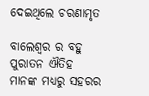ଦେଇଥିଲେ ଚରଣାମୃତ

ବାଲେଶ୍ୱର ର ବହୁ ପୁରାତନ ଐତିହ ମାନଙ୍କ ମଧ୍ୟରୁ ସହରର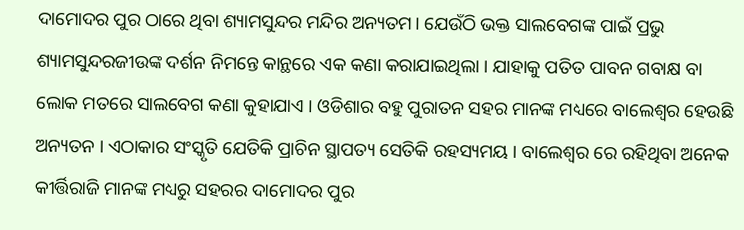ଦାମୋଦର ପୁର ଠାରେ ଥିବା ଶ୍ୟାମସୁନ୍ଦର ମନ୍ଦିର ଅନ୍ୟତମ। ଯେଉଁଠି ଭକ୍ତ ସାଲବେଗଙ୍କ ପାଇଁ ପ୍ରଭୁ ଶ୍ୟାମସୁନ୍ଦରଜୀଉଙ୍କ ଦର୍ଶନ ନିମନ୍ତେ କାନ୍ଥରେ ଏକ କଣା କରାଯାଇଥିଲା । ଯାହାକୁ ପତିତ ପାବନ ଗବାକ୍ଷ ବା ଲୋକ ମତରେ ସାଲବେଗ କଣା କୁହାଯାଏ । ଓଡିଶାର ବହୁ ପୁରାତନ ସହର ମାନଙ୍କ ମଧ୍ୟରେ ବାଲେଶ୍ୱର ହେଉଛି ଅନ୍ୟତନ । ଏଠାକାର ସଂସ୍କୃତି ଯେତିକି ପ୍ରାଚିନ ସ୍ଥାପତ୍ୟ ସେତିକି ରହସ୍ୟମୟ । ବାଲେଶ୍ୱର ରେ ରହିଥିବା ଅନେକ କୀର୍ତ୍ତିରାଜି ମାନଙ୍କ ମଧ୍ୟରୁ ସହରର ଦାମୋଦର ପୁର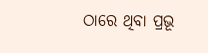ଠାରେ ଥିବା ପ୍ରଭୂ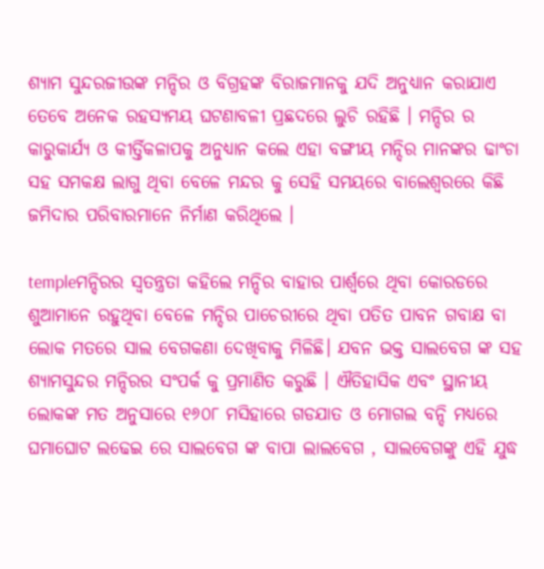ଶ୍ୟାମ ସୁନ୍ଦରଜୀଉଙ୍କ ମନ୍ଦିର ଓ ବିଗ୍ରହଙ୍କ ବିରାଜମାନକୁ ଯଦି ଅନୁଧ୍ୟାନ କରାଯାଏ ତେବେ ଅନେକ ରହସ୍ୟମୟ ଘଟଣାବଳୀ ପ୍ରଛଦରେ ଲୁଚି ରହିଛି । ମନ୍ଦିର ର କାରୁକାର୍ଯ୍ୟ ଓ କୀର୍ତ୍ତିକଳାପକୁ ଅନୁଧ୍ୟାନ କଲେ ଏହା ବଙ୍ଗୀୟ ମନ୍ଦିର ମାନଙ୍କର ଢାଂଚା ସହ ସମକକ୍ଷ ଲାଗୁ ଥିବା ବେଳେ ମନ୍ଦର କୁ ସେହି ସମୟରେ ବାଲେଶ୍ୱରରେ କିଛି ଜମିଦାର ପରିବାରମାନେ ନିର୍ମାଣ କରିଥିଲେ ।

templeମନ୍ଦିରର ସ୍ୱତନ୍ତ୍ରତା କହିଲେ ମନ୍ଦିର ବାହାର ପାର୍ଶ୍ୱରେ ଥିବା କୋରଡରେ ଶୁଆମାନେ ରହୁଥିବା ବେଳେ ମନ୍ଦିର ପାଚେରୀରେ ଥିବା ପତିତ ପାବନ ଗବାକ୍ଷ ବା ଲୋକ ମତରେ ସାଲ ବେଗକଣା ଦେଖିବାକୁ ମିଳିଛି। ଯବନ ଭକ୍ତ ସାଲବେଗ ଙ୍କ ସହ ଶ୍ୟାମସୁନ୍ଦର ମନ୍ଦିରର ସଂପର୍କ କୁ ପ୍ରମାଣିତ କରୁଛି । ଐତିହାସିକ ଏବଂ ସ୍ଥାନୀୟ ଲୋକଙ୍କ ମତ ଅନୁସାରେ ୧୬୦୮ ମସିହାରେ ଗଡଯାତ ଓ ମୋଗଲ ବନ୍ଦି ମଧ୍ୟରେ ଘମାଘୋଟ ଲଢେଇ ରେ ସାଲବେଗ ଙ୍କ ବାପା ଲାଲବେଗ , ସାଲବେଗଙ୍କୁ ଏହି ଯୁଦ୍ଧ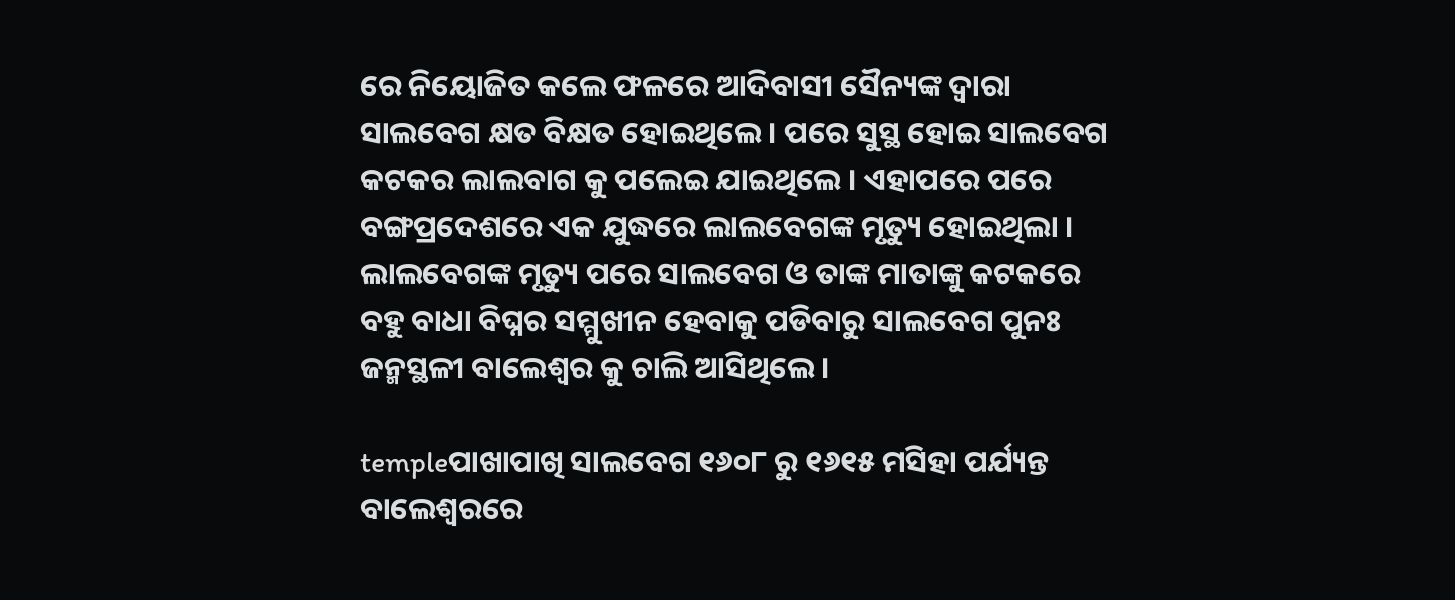ରେ ନିୟୋଜିତ କଲେ ଫଳରେ ଆଦିବାସୀ ସୈନ୍ୟଙ୍କ ଦ୍ୱାରା ସାଲବେଗ କ୍ଷତ ବିକ୍ଷତ ହୋଇଥିଲେ । ପରେ ସୁସ୍ଥ ହୋଇ ସାଲବେଗ କଟକର ଲାଲବାଗ କୁ ପଲେଇ ଯାଇଥିଲେ । ଏହାପରେ ପରେ ବଙ୍ଗପ୍ରଦେଶରେ ଏକ ଯୁଦ୍ଧରେ ଲାଲବେଗଙ୍କ ମୃତ୍ୟୁ ହୋଇଥିଲା । ଲାଲବେଗଙ୍କ ମୃତ୍ୟୁ ପରେ ସାଲବେଗ ଓ ତାଙ୍କ ମାତାଙ୍କୁ କଟକରେ ବହୁ ବାଧା ବିଘ୍ନର ସମ୍ମୁଖୀନ ହେବାକୁ ପଡିବାରୁ ସାଲବେଗ ପୁନଃ ଜନ୍ମସ୍ଥଳୀ ବାଲେଶ୍ୱର କୁ ଚାଲି ଆସିଥିଲେ ।

templeପାଖାପାଖି ସାଲବେଗ ୧୬୦୮ ରୁ ୧୬୧୫ ମସିହା ପର୍ଯ୍ୟନ୍ତ ବାଲେଶ୍ୱରରେ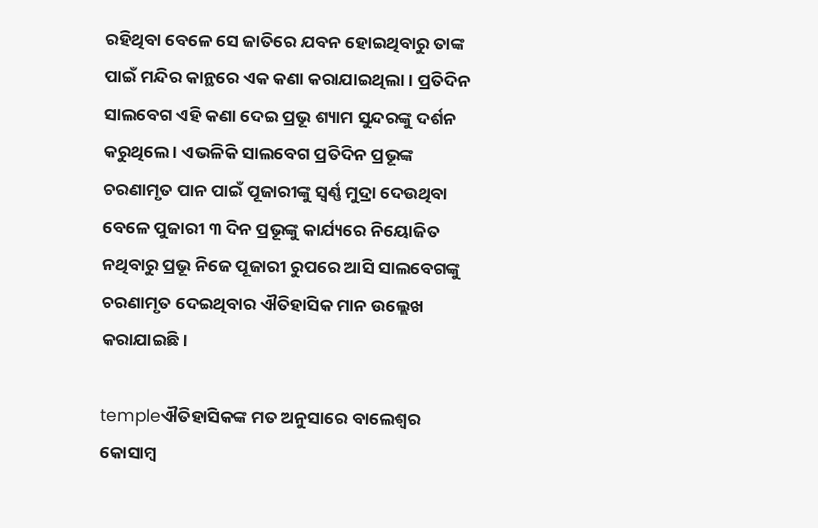ରହିଥିବା ବେଳେ ସେ ଜାତିରେ ଯବନ ହୋଇଥିବାରୁ ତାଙ୍କ ପାଇଁ ମନ୍ଦିର କାନ୍ଥରେ ଏକ କଣା କରାଯାଇଥିଲା । ପ୍ରତିଦିନ ସାଲବେଗ ଏହି କଣା ଦେଇ ପ୍ରଭୂ ଶ୍ୟାମ ସୁନ୍ଦରଙ୍କୁ ଦର୍ଶନ କରୁଥିଲେ । ଏଭଳିକି ସାଲବେଗ ପ୍ରତିଦିନ ପ୍ରଭୂଙ୍କ ଚରଣାମୃତ ପାନ ପାଇଁ ପୂଜାରୀଙ୍କୁ ସ୍ୱର୍ଣ୍ଣ ମୁଦ୍ରା ଦେଉଥିବା ବେଳେ ପୁଜାରୀ ୩ ଦିନ ପ୍ରଭୂଙ୍କୁ କାର୍ଯ୍ୟରେ ନିୟୋଜିତ ନଥିବାରୁ ପ୍ରଭୂ ନିଜେ ପୂଜାରୀ ରୁପରେ ଆସି ସାଲବେଗଙ୍କୁ ଚରଣାମୃତ ଦେଇଥିବାର ଐତିହାସିକ ମାନ ଉଲ୍ଲେଖ କରାଯାଇଛି।

templeଐତିହାସିକଙ୍କ ମତ ଅନୁସାରେ ବାଲେଶ୍ୱର କୋସାମ୍ବ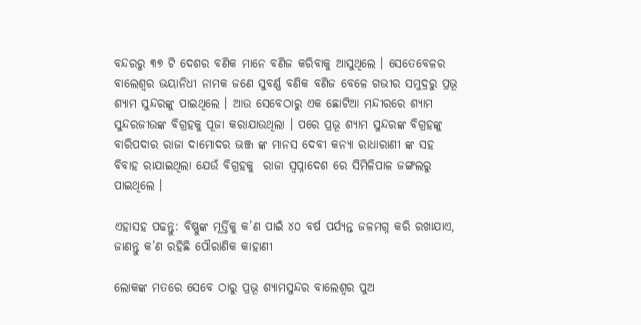ବନ୍ଦରରୁ ୩୭ ଟି ଦେଶର ବଣିକ ମାନେ ବଣିଜ କରିବାକୁ ଆସୁଥିଲେ । ସେତେବେଳର ବାଲେଶ୍ୱର ଭୟାନିଧୀ ନାମକ ଜଣେ ସୁବର୍ଣ୍ଣ ବଣିକ ବଣିଜ ବେଳେ ଗଭୀର ସମୁଦ୍ରରୁ ପ୍ରଭୂ ଶ୍ୟାମ ସୁନ୍ଦରଙ୍କୁ ପାଇଥିଲେ । ଆଉ ସେବେଠାରୁ ଏକ ଛୋଟିଆ ମନ୍ଦୀରରେ ଶ୍ୟାମ ସୁନ୍ଦରଜୀଉଙ୍କ ବିଗ୍ରହକୁ ପୂଜା କରାଯାଉଥିଲା । ପରେ ପ୍ରଭୂ ଶ୍ୟାମ ସୁନ୍ଦରଙ୍କ ବିଗ୍ରହଙ୍କୁ ବାରିପଦାର ରାଜା ଦାମୋଦର ଭଞ୍ଜ ଙ୍କ ମାନସ ଦେବୀ କନ୍ୟା ରାଧାରାଣୀ ଙ୍କ ସହ ବିବାହ ରାଯାଇଥିଲା ଯେଉଁ ବିଗ୍ରହକୁ  ରାଜା ସ୍ୱପ୍ନାଦେଶ ରେ ସିମିଳିପାଳ ଜଙ୍ଗଲରୁ ପାଇଥିଲେ ।

ଏହାସହ ପଢନ୍ତୁ: ବିଷ୍ଣୁଙ୍କ ମୂର୍ତ୍ତିକୁ କ’ଣ ପାଇଁ ୪୦ ବର୍ଷ ପର୍ଯ୍ୟନ୍ତ ଜଳମଗ୍ନ କରି ରଖାଯାଏ, ଜାଣନ୍ତୁ କ’ଣ ରହିଛି ପୌରାଣିକ କାହାଣୀ

ଲୋକଙ୍କ ମତରେ ସେବେ ଠାରୁ ପ୍ରଭୂ ଶ୍ୟାମସୁନ୍ଦର ବାଲେଶ୍ୱର ପୁଅ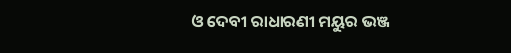ଓ ଦେବୀ ରାଧାରଣୀ ମୟୁର ଭଞ୍ଜ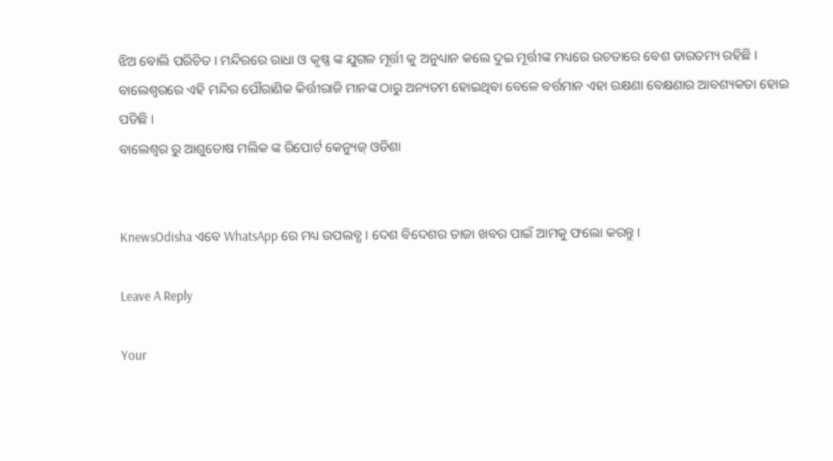ଝିଅ ବୋଲି ପରିଚିତ । ମନ୍ଦିରରେ ରାଧା ଓ କୃଷ୍ଣ ଙ୍କ ଯୁଗଳ ମୂର୍ତ୍ତୀ କୁ ଅନୁଧ୍ୟାନ କଲେ ଦୁଇ ମୂର୍ତ୍ତୀଙ୍କ ମଧ୍ୟରେ ଉଚତାରେ ବେଶ ତାରତମ୍ୟ ରହିଛି ।
ବାଲେଶ୍ୱରରେ ଏହି ମନ୍ଦିର ପୌରାଣିକ କିର୍ତ୍ତୀରାଜି ମାନଙ୍କ ଠାରୁ ଅନ୍ୟତମ ହୋଇଥିବା ବେଳେ ବର୍ତ୍ତମାନ ଏହା ରକ୍ଷଣା ବେକ୍ଷଣାର ଆବଶ୍ୟକତା ହୋଇ ପଡିଛି ।
ବାଲେଶ୍ୱର ରୁ ଆଶୁତୋଷ ମଲିକ ଙ୍କ ରିପୋର୍ଟ କେନ୍ୟୁଜ୍ ଓଡିଶା


KnewsOdisha ଏବେ WhatsApp ରେ ମଧ୍ୟ ଉପଲବ୍ଧ । ଦେଶ ବିଦେଶର ତାଜା ଖବର ପାଇଁ ଆମକୁ ଫଲୋ କରନ୍ତୁ ।

Leave A Reply

Your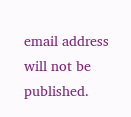email address will not be published.